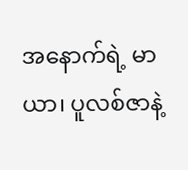အနောက်ရဲ့ မာယာ၊ ပူလစ်ဇာနဲ့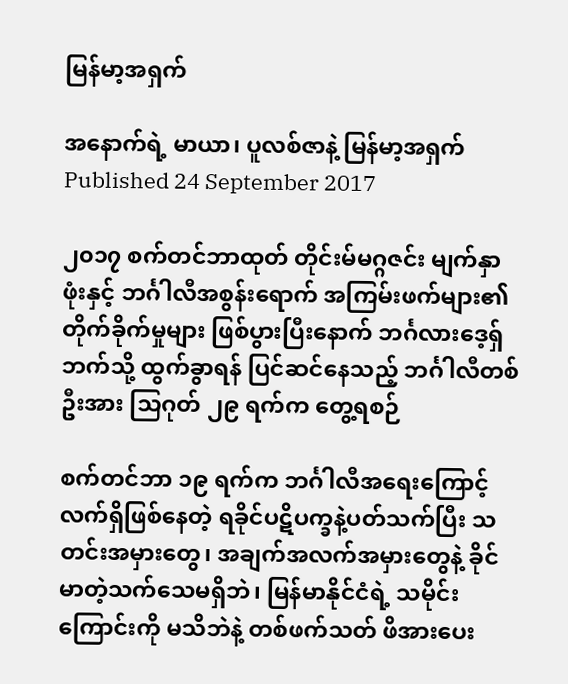မြန်မာ့အရှက်

အနောက်ရဲ့ မာယာ၊ ပူလစ်ဇာနဲ့ မြန်မာ့အရှက်
Published 24 September 2017

၂၀၁၇ စက်တင်ဘာထုတ် တိုင်းမ်မဂ္ဂဇင်း မျက်နှာဖုံးနှင့် ဘင်္ဂါလီအစွန်းရောက် အကြမ်းဖက်များ၏ တိုက်ခိုက်မှုများ ဖြစ်ပွားပြီးနောက် ဘင်္ဂလားဒေ့ရှ်ဘက်သို့ ထွက်ခွာရန် ပြင်ဆင်နေသည့် ဘင်္ဂါလီတစ်ဦးအား သြဂုတ် ၂၉ ရက်က တွေ့ရစဉ်

စက်တင်ဘာ ၁၉ ရက်က ဘင်္ဂါလီအရေးကြောင့် လက်ရှိဖြစ်နေတဲ့ ရခိုင်ပဋိပက္ခနဲ့ပတ်သက်ပြီး သတင်းအမှားတွေ၊ အချက်အလက်အမှားတွေနဲ့ ခိုင်မာတဲ့သက်သေမရှိဘဲ၊ မြန်မာနိုင်ငံရဲ့ သမိုင်းကြောင်းကို မသိဘဲနဲ့ တစ်ဖက်သတ် ဖိအားပေး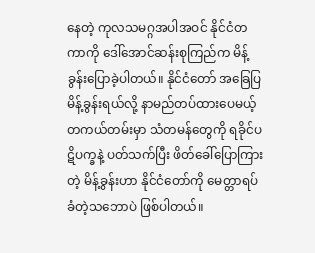နေတဲ့ ကုလသမဂ္ဂအပါအဝင် နိုင်ငံတကာကို ဒေါ်အောင်ဆန်းစုကြည်က မိန့်ခွန်းပြောခဲ့ပါတယ်။ နိုင်ငံတော် အခြေပြမိန့်ခွန်းရယ်လို့ နာမည်တပ်ထားပေမယ့် တကယ်တမ်းမှာ သံတမန်တွေကို ရခိုင်ပဋိပက္ခနဲ့ ပတ်သက်ပြီး ဖိတ်ခေါ်ပြောကြားတဲ့ မိန့်ခွန်းဟာ နိုင်ငံတော်ကို မေတ္တာရပ်ခံတဲ့သဘောပဲ ဖြစ်ပါတယ်။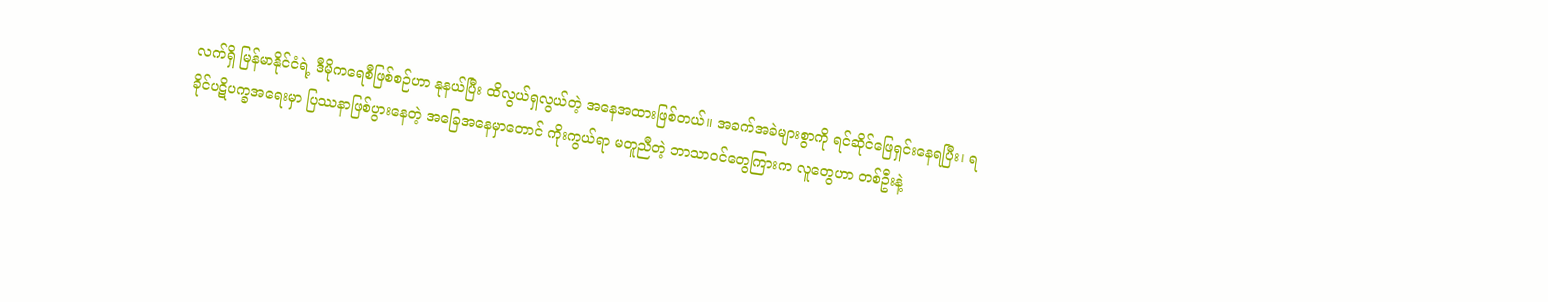လက်ရှိ မြန်မာနိုင်ငံရဲ့ ဒီမိုကရေစီဖြစ်စဉ်ဟာ နုနယ်ပြီး ထိလွယ်ရှလွယ်တဲ့ အနေအထားဖြစ်တယ်။ အခက်အခဲများစွာကို ရင်ဆိုင်ဖြေရှင်းနေရပြီး၊ ရခိုင်ပဋိပက္ခအရေးမှာ ပြဿနာဖြစ်ပွားနေတဲ့ အခြေအနေမှာတောင် ကိုးကွယ်ရာ မတူညီတဲ့ ဘာသာဝင်တွေကြားက လူတွေဟာ တစ်ဦးနဲ့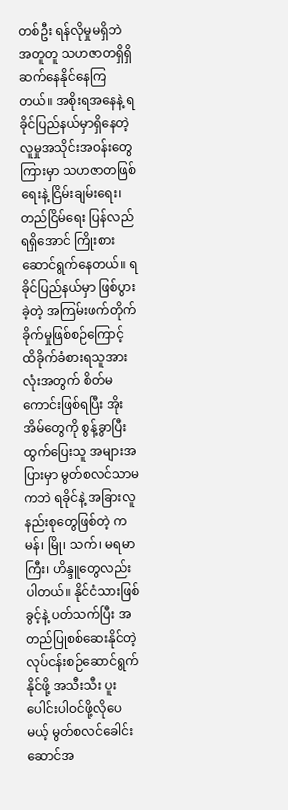တစ်ဦး ရန်လိုမှုမရှိဘဲ အတူတူ သဟဇာတရှိရှိ ဆက်နေနိုင်နေကြတယ်။ အစိုးရအနေနဲ့ ရခိုင်ပြည်နယ်မှာရှိနေတဲ့ လူမှုအသိုင်းအဝန်းတွေကြားမှာ သဟဇာတဖြစ်ရေးနဲ့ ငြိမ်းချမ်းရေး၊ တည်ငြိမ်ရေး ပြန်လည်ရရှိအောင် ကြိုးစား ဆောင်ရွက်နေတယ်။ ရခိုင်ပြည်နယ်မှာ ဖြစ်ပွားခဲ့တဲ့ အကြမ်းဖက်တိုက်ခိုက်မှုဖြစ်စဉ်ကြောင့် ထိခိုက်ခံစားရသူအားလုံးအတွက် စိတ်မကောင်းဖြစ်ရပြီး အိုးအိမ်တွေကို စွန့်ခွာပြီး ထွက်ပြေးသူ အများအပြားမှာ မွတ်စလင်သာမကဘဲ ရခိုင်နဲ့ အခြားလူနည်းစုတွေဖြစ်တဲ့ ကမန်၊ မြို၊ သက်၊ မရမာကြီး၊ ဟိန္ဒူတွေလည်း ပါတယ်။ နိုင်ငံသားဖြစ်ခွင့်နဲ့ ပတ်သက်ပြီး အတည်ပြုစစ်ဆေးနိုင်တဲ့ လုပ်ငန်းစဉ်ဆောင်ရွက်နိုင်ဖို့ အသီးသီး ပူးပေါင်းပါဝင်ဖို့လိုပေမယ့် မွတ်စလင်ခေါင်းဆောင်အ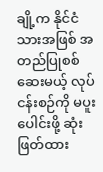ချို့က နိုင်ငံသားအဖြစ် အတည်ပြုစစ်ဆေးမယ့် လုပ်ငန်းစဉ်ကို မပူးပေါင်းဖို့ ဆုံးဖြတ်ထား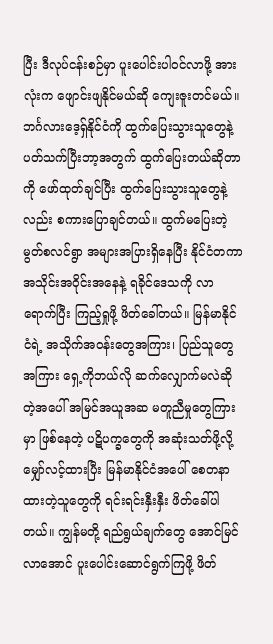ပြီး ဒီလုပ်ငန်းစဉ်မှာ ပူးပေါင်းပါဝင်လာဖို့ အားလုံးက ဖျောင်းဖျနိုင်မယ်ဆို ကျေးဇူးတင်မယ်။ ဘင်္ဂလားဒေ့ရှ်နိုင်ငံကို ထွက်ပြေးသွားသူတွေနဲ့ ပတ်သက်ပြီးဘာ့အတွက် ထွက်ပြေးတယ်ဆိုတာကို ဖော်ထုတ်ချင်ပြီး ထွက်ပြေးသွားသူတွေနဲ့လည်း စကားပြောချင်တယ်။ ထွက်မပြေးတဲ့ မွတ်စလင်ရွာ အများအပြားရှိနေပြီး နိုင်ငံတကာ အသိုင်းအဝိုင်းအနေနဲ့ ရခိုင်ဒေသကို လာရောက်ပြီး ကြည့်ရှုဖို့ ဖိတ်ခေါ်တယ်။ မြန်မာနိုင်ငံရဲ့ အသိုက်အဝန်းတွေအကြား၊ ပြည်သူတွေအကြား ရှေ့ကိုဘယ်လို ဆက်လျှောက်မလဲဆိုတဲ့အပေါ် အမြင်အယူအဆ မတူညီမှုတွေကြားမှာ ဖြစ်နေတဲ့ ပဋိပက္ခတွေကို အဆုံးသတ်ဖို့လို့ မျှော်လင့်ထားပြီး မြန်မာနိုင်ငံအပေါ် စေတနာထားတဲ့သူတွေကို ရင်းရင်းနှီးနှီး ဖိတ်ခေါ်ပါတယ်။ ကျွန်မတို့ ရည်ရွယ်ချက်တွေ အောင်မြင်လာအောင် ပူးပေါင်းဆောင်ရွက်ကြဖို့ ဖိတ်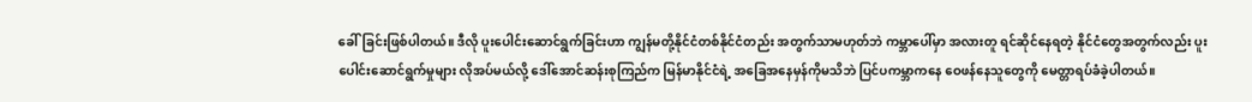ခေါ်ခြင်းဖြစ်ပါတယ်။ ဒီလို ပူးပေါင်းဆောင်ရွက်ခြင်းဟာ ကျွန်မတို့နိုင်ငံတစ်နိုင်ငံတည်း အတွက်သာမဟုတ်ဘဲ ကမ္ဘာပေါ်မှာ အလားတူ ရင်ဆိုင်နေရတဲ့ နိုင်ငံတွေအတွက်လည်း ပူးပေါင်းဆောင်ရွက်မှုများ လိုအပ်မယ်လို့ ဒေါ်အောင်ဆန်းစုကြည်က မြန်မာနိုင်ငံရဲ့ အခြေအနေမှန်ကိုမသိဘဲ ပြင်ပကမ္ဘာကနေ ဝေဖန်နေသူတွေကို မေတ္တာရပ်ခံခဲ့ပါတယ်။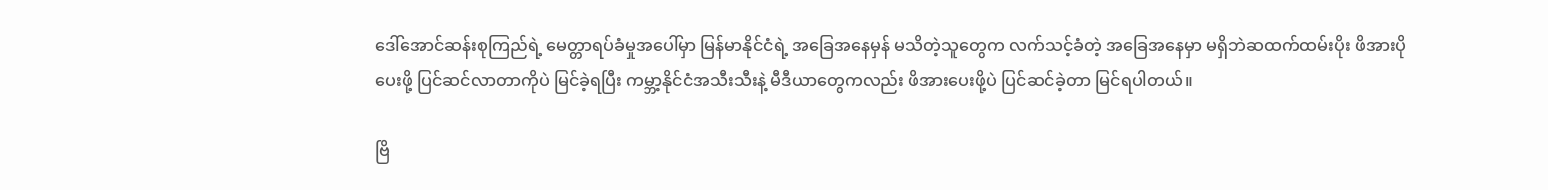ဒေါ်အောင်ဆန်းစုကြည်ရဲ့ မေတ္တာရပ်ခံမှုအပေါ်မှာ မြန်မာနိုင်ငံရဲ့ အခြေအနေမှန် မသိတဲ့သူတွေက လက်သင့်ခံတဲ့ အခြေအနေမှာ မရှိဘဲဆထက်ထမ်းပိုး ဖိအားပိုပေးဖို့ ပြင်ဆင်လာတာကိုပဲ မြင်ခဲ့ရပြီး ကမ္ဘာ့နိုင်ငံအသီးသီးနဲ့ မီဒီယာတွေကလည်း ဖိအားပေးဖို့ပဲ ပြင်ဆင်ခဲ့တာ မြင်ရပါတယ်။

ဗြိ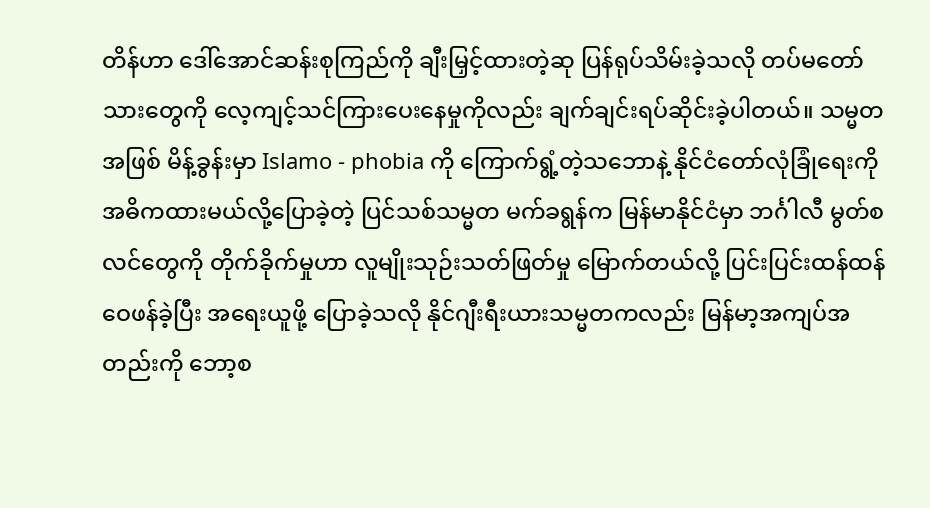တိန်ဟာ ဒေါ်အောင်ဆန်းစုကြည်ကို ချီးမြှင့်ထားတဲ့ဆု ပြန်ရုပ်သိမ်းခဲ့သလို တပ်မတော်သားတွေကို လေ့ကျင့်သင်ကြားပေးနေမှုကိုလည်း ချက်ချင်းရပ်ဆိုင်းခဲ့ပါတယ်။ သမ္မတအဖြစ် မိန့်ခွန်းမှာ Islamo - phobia ကို ကြောက်ရွံ့တဲ့သဘောနဲ့ နိုင်ငံတော်လုံခြုံရေးကို အဓိကထားမယ်လို့ပြောခဲ့တဲ့ ပြင်သစ်သမ္မတ မက်ခရွန်က မြန်မာနိုင်ငံမှာ ဘင်္ဂါလီ မွတ်စလင်တွေကို တိုက်ခိုက်မှုဟာ လူမျိုးသုဉ်းသတ်ဖြတ်မှု မြောက်တယ်လို့ ပြင်းပြင်းထန်ထန်ဝေဖန်ခဲ့ပြီး အရေးယူဖို့ ပြောခဲ့သလို နိုင်ဂျီးရီးယားသမ္မတကလည်း မြန်မာ့အကျပ်အတည်းကို ဘော့စ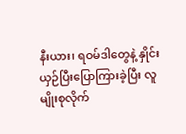နီးယား၊ ရဝမ်ဒါတွေနဲ့ နှိုင်းယှဉ်ပြီးပြောကြားခဲ့ပြီး လူမျိုးစုလိုက်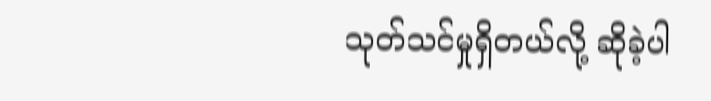သုတ်သင်မှုရှိတယ်လို့ ဆိုခဲ့ပါ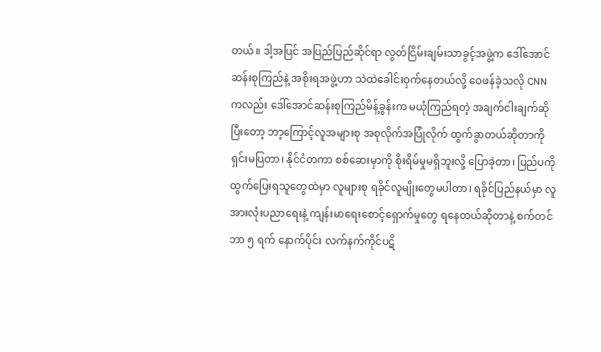တယ်။ ဒါ့အပြင် အပြည်ပြည်ဆိုင်ရာ လွတ်ငြိမ်းချမ်းသာခွင့်အဖွဲ့က ဒေါ်အောင်ဆန်းစုကြည်နဲ့ အစိုးရအဖွဲ့ဟာ သဲထဲခေါင်းဝှက်နေတယ်လို့ ဝေဖန်ခဲ့သလို CNN ကလည်း ဒေါ်အောင်ဆန်းစုကြည်မိန့်ခွန်းက မယုံကြည်ရတဲ့ အချက်ငါးချက်ဆိုပြီးတော့ ဘာ့ကြောင့်လူအများစု အစုလိုက်အပြုံလိုက် ထွက်ခွာတယ်ဆိုတာကို ရှင်းမပြတာ၊ နိုင်ငံတကာ စစ်ဆေးမှာကို စိုးရိမ်မှုမရှိဘူးလို့ ပြောခဲ့တာ၊ ပြည်ပကို ထွက်ပြေးရသူတွေထဲမှာ လူများစု ရခိုင်လူမျိုးတွေမပါတာ၊ ရခိုင်ပြည်နယ်မှာ လူအားလုံးပညာရေးနဲ့ ကျန်းမာရေးစောင့်ရှောက်မှုတွေ ရနေတယ်ဆိုတာနဲ့ စက်တင်ဘာ ၅ ရက် နောက်ပိုင်း လက်နက်ကိုင်ပဋိ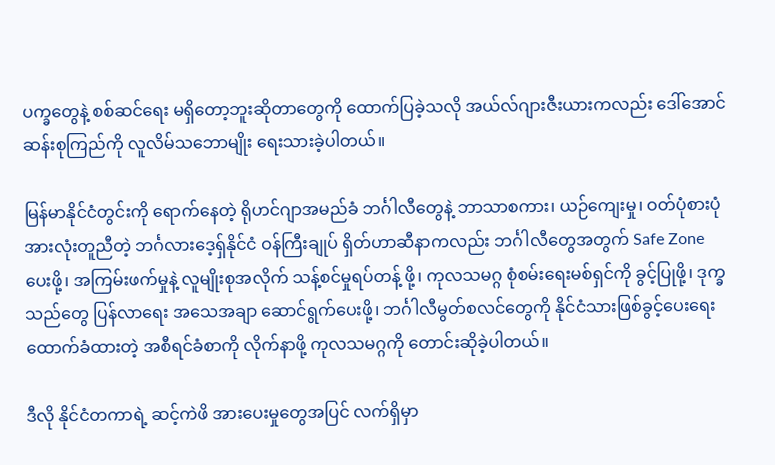ပက္ခတွေနဲ့ စစ်ဆင်ရေး မရှိတော့ဘူးဆိုတာတွေကို ထောက်ပြခဲ့သလို အယ်လ်ဂျားဇီးယားကလည်း ဒေါ်အောင်ဆန်းစုကြည်ကို လူလိမ်သဘောမျိုး ရေးသားခဲ့ပါတယ်။

မြန်မာနိုင်ငံတွင်းကို ရောက်နေတဲ့ ရိုဟင်ဂျာအမည်ခံ ဘင်္ဂါလီတွေနဲ့ ဘာသာစကား၊ ယဉ်ကျေးမှု၊ ဝတ်ပုံစားပုံ အားလုံးတူညီတဲ့ ဘင်္ဂလားဒေ့ရှ်နိုင်ငံ ဝန်ကြီးချုပ် ရှိတ်ဟာဆီနာကလည်း ဘင်္ဂါလီတွေအတွက် Safe Zone ပေးဖို့၊ အကြမ်းဖက်မှုနဲ့ လူမျိုးစုအလိုက် သန့်စင်မှုရပ်တန့် ဖို့၊ ကုလသမဂ္ဂ စုံစမ်းရေးမစ်ရှင်ကို ခွင့်ပြုဖို့၊ ဒုက္ခသည်တွေ ပြန်လာရေး အသေအချာ ဆောင်ရွက်ပေးဖို့၊ ဘင်္ဂါလီမွတ်စလင်တွေကို နိုင်ငံသားဖြစ်ခွင့်ပေးရေး ထောက်ခံထားတဲ့ အစီရင်ခံစာကို လိုက်နာဖို့ ကုလသမဂ္ဂကို တောင်းဆိုခဲ့ပါတယ်။

ဒီလို နိုင်ငံတကာရဲ့ ဆင့်ကဲဖိ အားပေးမှုတွေအပြင် လက်ရှိမှာ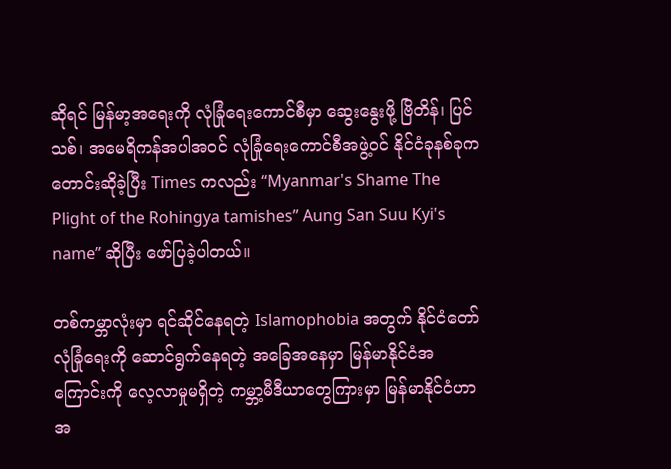ဆိုရင် မြန်မာ့အရေးကို လုံခြုံရေးကောင်စီမှာ ဆွေးနွေးဖို့ ဗြိတိန်၊ ပြင်သစ်၊ အမေရိကန်အပါအဝင် လုံခြုံရေးကောင်စီအဖွဲ့ဝင် နိုင်ငံခုနစ်ခုက တောင်းဆိုခဲ့ပြီး Times ကလည်း “Myanmar's Shame The Plight of the Rohingya tamishes” Aung San Suu Kyi's name” ဆိုပြီး ဖော်ပြခဲ့ပါတယ်။

တစ်ကမ္ဘာလုံးမှာ ရင်ဆိုင်နေရတဲ့ Islamophobia အတွက် နိုင်ငံတော်လုံခြုံရေးကို ဆောင်ရွက်နေရတဲ့ အခြေအနေမှာ မြန်မာနိုင်ငံအကြောင်းကို လေ့လာမှုမရှိတဲ့ ကမ္ဘာ့မီဒီယာတွေကြားမှာ မြန်မာနိုင်ငံဟာ အ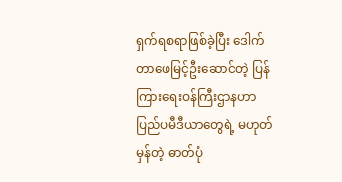ရှက်ရစရာဖြစ်ခဲ့ပြီး ဒေါက်တာဖေမြင့်ဦးဆောင်တဲ့ ပြန်ကြားရေးဝန်ကြီးဌာနဟာ ပြည်ပမီဒီယာတွေရဲ့ မဟုတ်မှန်တဲ့ ဓာတ်ပုံ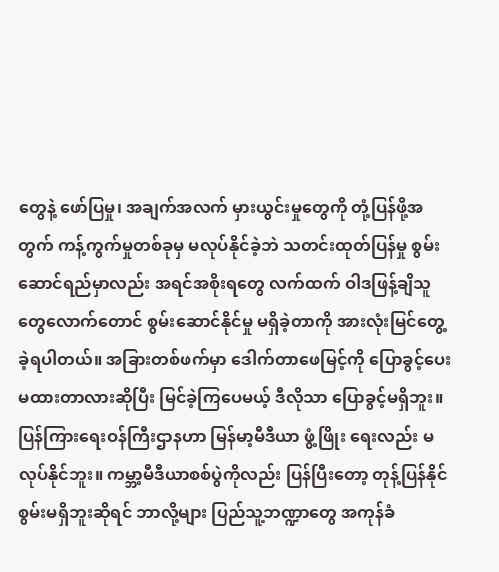တွေနဲ့ ဖော်ပြမှု၊ အချက်အလက် မှားယွင်းမှုတွေကို တုံ့ပြန်ဖို့အတွက် ကန့်ကွက်မှုတစ်ခုမှ မလုပ်နိုင်ခဲ့ဘဲ သတင်းထုတ်ပြန်မှု စွမ်းဆောင်ရည်မှာလည်း အရင်အစိုးရတွေ လက်ထက် ဝါဒဖြန့်ချိသူတွေလောက်တောင် စွမ်းဆောင်နိုင်မှု မရှိခဲ့တာကို အားလုံးမြင်တွေ့ခဲ့ရပါတယ်။ အခြားတစ်ဖက်မှာ ဒေါက်တာဖေမြင့်ကို ပြောခွင့်ပေးမထားတာလားဆိုပြီး မြင်ခဲ့ကြပေမယ့် ဒီလိုသာ ပြောခွင့်မရှိဘူး။ ပြန်ကြားရေးဝန်ကြီးဌာနဟာ မြန်မာ့မီဒီယာ ဖွံ့ဖြိုး ရေးလည်း မလုပ်နိုင်ဘူး။ ကမ္ဘာ့မီဒီယာစစ်ပွဲကိုလည်း ပြန်ပြီးတော့ တုန့်ပြန်နိုင်စွမ်းမရှိဘူးဆိုရင် ဘာလို့များ ပြည်သူ့ဘဏ္ဍာတွေ အကုန်ခံ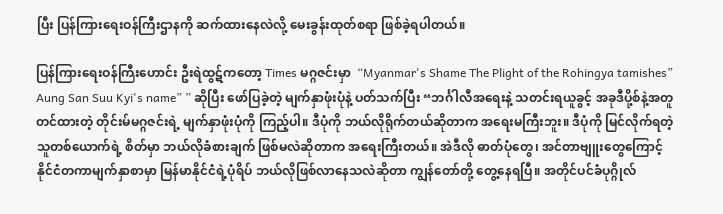ပြီး ပြန်ကြားရေးဝန်ကြီးဌာနကို ဆက်ထားနေလဲလို့ မေးခွန်းထုတ်စရာ ဖြစ်ခဲ့ရပါတယ်။

ပြန်ကြားရေးဝန်ကြီးဟောင်း ဦးရဲထွဋ်ကတော့ Times မဂ္ဂဇင်းမှာ  “Myanmar's Shame The Plight of the Rohingya tamishes” Aung San Suu Kyi's name” ” ဆိုပြီး ဖော်ပြခဲ့တဲ့ မျက်နှာဖုံးပုံနဲ့ ပတ်သက်ပြီး “ဘင်္ဂါလီအရေးနဲ့ သတင်းရယူခွင့် အခုဒီပို့စ်နဲ့အတူ တင်ထားတဲ့ တိုင်းမ်မဂ္ဂဇင်းရဲ့ မျက်နှာဖုံးပုံကို ကြည့်ပါ။ ဒီပုံကို ဘယ်လိုရိုက်တယ်ဆိုတာက အရေးမကြီးဘူး။ ဒီပုံကို မြင်လိုက်ရတဲ့ သူတစ်ယောက်ရဲ့ စိတ်မှာ ဘယ်လိုခံစားချက် ဖြစ်မလဲဆိုတာက အရေးကြီးတယ်။ အဲဒီလို ဓာတ်ပုံတွေ၊ အင်တာဗျူးတွေကြောင့်  နိုင်ငံတကာမျက်နှာစာမှာ မြန်မာနိုင်ငံရဲ့ပုံရိပ် ဘယ်လိုဖြစ်လာနေသလဲဆိုတာ ကျွန်တော်တို့ တွေ့နေရပြီ။ အတိုင်ပင်ခံပုဂ္ဂိုလ်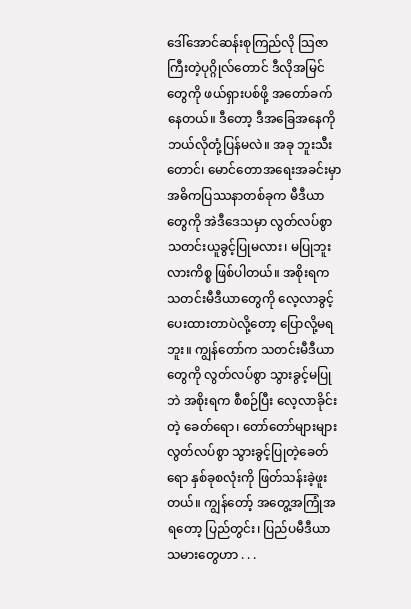ဒေါ်အောင်ဆန်းစုကြည်လို သြဇာကြီးတဲ့ပုဂ္ဂိုလ်တောင် ဒီလိုအမြင်တွေကို ဖယ်ရှားပစ်ဖို့ အတော်ခက်နေတယ်။ ဒီတော့ ဒီအခြေအနေကို ဘယ်လိုတုံ့ပြန်မလဲ။ အခု ဘူးသီးတောင်၊ မောင်တောအရေးအခင်းမှာ အဓိကပြဿနာတစ်ခုက မီဒီယာတွေကို အဲဒီဒေသမှာ လွတ်လပ်စွာ သတင်းယူခွင့်ပြုမလား၊ မပြုဘူးလားကိစ္စ ဖြစ်ပါတယ်။ အစိုးရက သတင်းမီဒီယာတွေကို လေ့လာခွင့်ပေးထားတာပဲလို့တော့ ပြောလို့မရဘူး။ ကျွန်တော်က သတင်းမီဒီယာတွေကို လွတ်လပ်စွာ သွားခွင့်မပြုဘဲ အစိုးရက စီစဉ်ပြီး လေ့လာခိုင်းတဲ့ ခေတ်ရော၊ တော်တော်များများ လွတ်လပ်စွာ သွားခွင့်ပြုတဲ့ခေတ်ရော နှစ်ခုစလုံးကို ဖြတ်သန်းခဲ့ဖူးတယ်။ ကျွန်တော့် အတွေ့အကြုံအရတော့ ပြည်တွင်း၊ ပြည်ပမီဒီယာသမားတွေဟာ . . .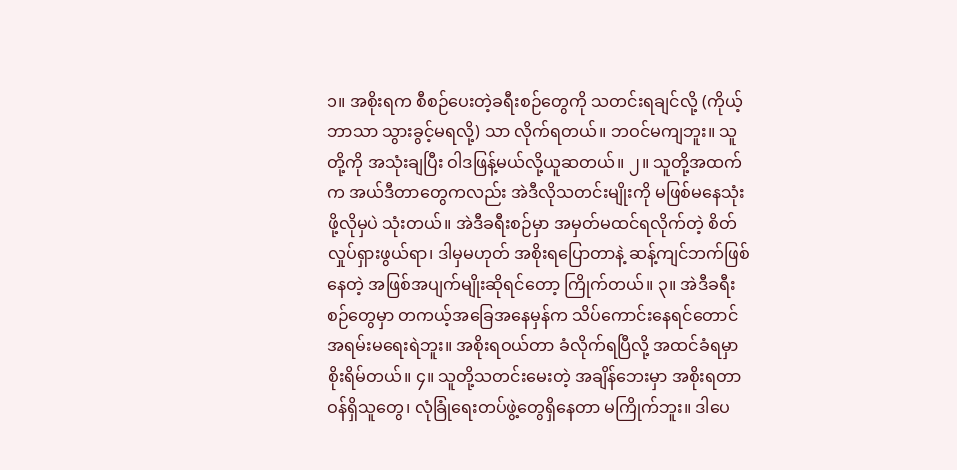၁။ အစိုးရက စီစဉ်ပေးတဲ့ခရီးစဉ်တွေကို သတင်းရချင်လို့ (ကိုယ့်ဘာသာ သွားခွင့်မရလို့) သာ လိုက်ရတယ်။ ဘဝင်မကျဘူး။ သူတို့ကို အသုံးချပြီး ဝါဒဖြန့်မယ်လို့ယူဆတယ်။ ၂။ သူတို့အထက်က အယ်ဒီတာတွေကလည်း အဲဒီလိုသတင်းမျိုးကို မဖြစ်မနေသုံးဖို့လိုမှပဲ သုံးတယ်။ အဲဒီခရီးစဉ်မှာ အမှတ်မထင်ရလိုက်တဲ့ စိတ်လှုပ်ရှားဖွယ်ရာ၊ ဒါမှမဟုတ် အစိုးရပြောတာနဲ့ ဆန့်ကျင်ဘက်ဖြစ်နေတဲ့ အဖြစ်အပျက်မျိုးဆိုရင်တော့ ကြိုက်တယ်။ ၃။ အဲဒီခရီးစဉ်တွေမှာ တကယ့်အခြေအနေမှန်က သိပ်ကောင်းနေရင်တောင် အရမ်းမရေးရဲဘူး။ အစိုးရဝယ်တာ ခံလိုက်ရပြီလို့ အထင်ခံရမှာစိုးရိမ်တယ်။ ၄။ သူတို့သတင်းမေးတဲ့ အချိန်ဘေးမှာ အစိုးရတာဝန်ရှိသူတွေ၊ လုံခြုံရေးတပ်ဖွဲ့တွေရှိနေတာ မကြိုက်ဘူး။ ဒါပေ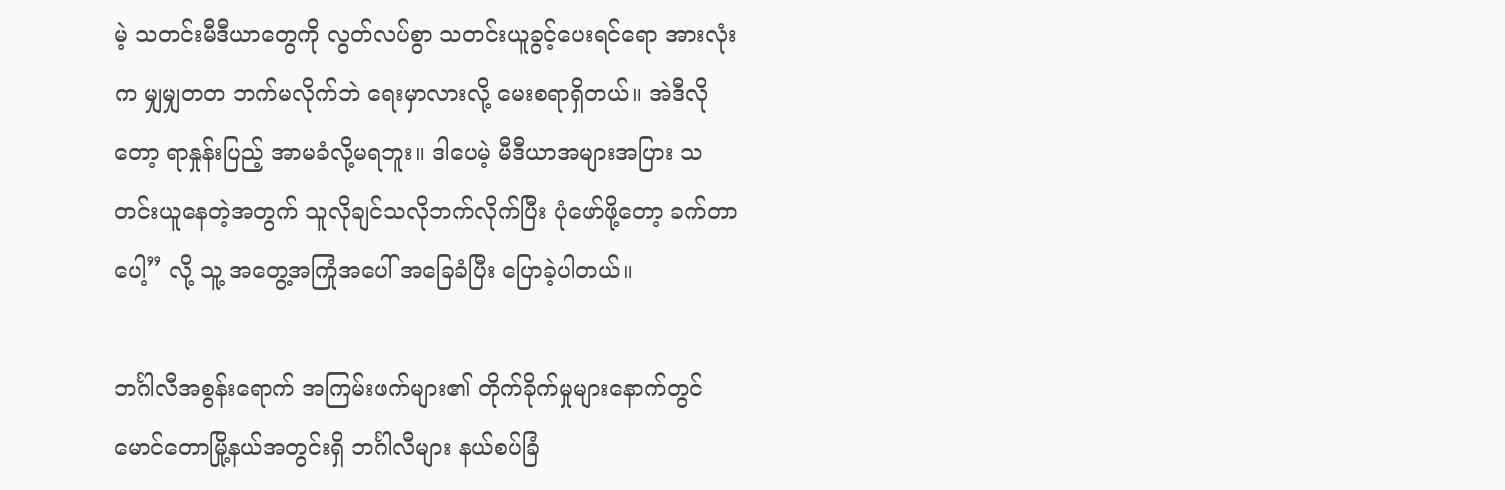မဲ့ သတင်းမီဒီယာတွေကို လွတ်လပ်စွာ သတင်းယူခွင့်ပေးရင်ရော အားလုံးက မျှမျှတတ ဘက်မလိုက်ဘဲ ရေးမှာလားလို့ မေးစရာရှိတယ်။ အဲဒီလိုတော့ ရာနှုန်းပြည့် အာမခံလို့မရဘူး။ ဒါပေမဲ့ မီဒီယာအများအပြား သတင်းယူနေတဲ့အတွက် သူလိုချင်သလိုဘက်လိုက်ပြီး ပုံဖော်ဖို့တော့ ခက်တာပေါ့” လို့ သူ့ အတွေ့အကြုံအပေါ် အခြေခံပြီး ပြောခဲ့ပါတယ်။

ဘင်္ဂါလီအစွန်းရောက် အကြမ်းဖက်များ၏ တိုက်ခိုက်မှုများနောက်တွင် မောင်တောမြို့နယ်အတွင်းရှိ ဘင်္ဂါလီများ နယ်စပ်ခြံ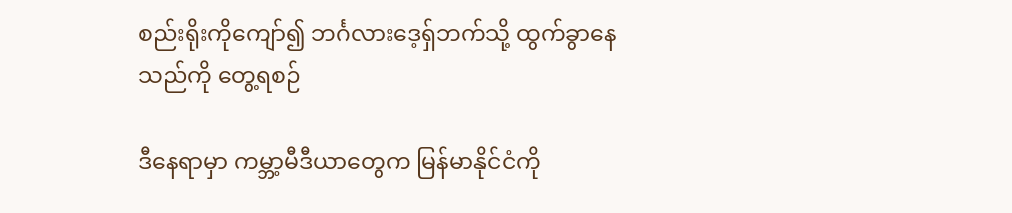စည်းရိုးကိုကျော်၍ ဘင်္ဂလားဒေ့ရှ်ဘက်သို့ ထွက်ခွာနေသည်ကို တွေ့ရစဉ်

ဒီနေရာမှာ ကမ္ဘာ့မီဒီယာတွေက မြန်မာနိုင်ငံကို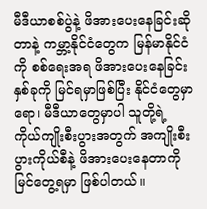မီဒီယာစစ်ပွဲနဲ့ ဖိအားပေးနေခြင်းဆိုတာနဲ့ ကမ္ဘာ့နိုင်ငံတွေက မြန်မာနိုင်ငံကို စစ်ရေးအရ ဖိအားပေးနေခြင်းနှစ်ခုကို မြင်ရမှာဖြစ်ပြီး နိုင်ငံတွေမှာရော၊ မီဒီယာတွေမှာပါ သူတို့ရဲ့ ကိုယ်ကျိုးစီးပွားအတွက် အကျိုးစီးပွားကိုယ်စီနဲ့ ဖိအားပေးနေတာကို မြင်တွေ့ရမှာ ဖြစ်ပါတယ်။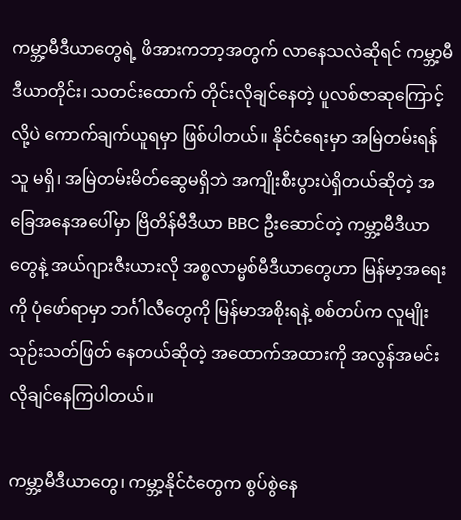ကမ္ဘာ့မီဒီယာတွေရဲ့ ဖိအားကဘာ့အတွက် လာနေသလဲဆိုရင် ကမ္ဘာ့မီဒီယာတိုင်း၊ သတင်းထောက် တိုင်းလိုချင်နေတဲ့ ပူလစ်ဇာဆုကြောင့်လို့ပဲ ကောက်ချက်ယူရမှာ ဖြစ်ပါတယ်။ နိုင်ငံရေးမှာ အမြဲတမ်းရန်သူ မရှိ၊ အမြဲတမ်းမိတ်ဆွေမရှိဘဲ အကျိုးစီးပွားပဲရှိတယ်ဆိုတဲ့ အခြေအနေအပေါ်မှာ ဗြိတိန်မီဒီယာ BBC ဦးဆောင်တဲ့ ကမ္ဘာ့မီဒီယာတွေနဲ့ အယ်ဂျားဇီးယားလို အစ္စလာမ္မစ်မီဒီယာတွေဟာ မြန်မာ့အရေးကို ပုံဖော်ရာမှာ ဘင်္ဂါလီတွေကို မြန်မာအစိုးရနဲ့ စစ်တပ်က လူမျိုးသုဉ်းသတ်ဖြတ် နေတယ်ဆိုတဲ့ အထောက်အထားကို အလွန်အမင်း လိုချင်နေကြပါတယ်။

ကမ္ဘာ့မီဒီယာတွေ၊ ကမ္ဘာ့နိုင်ငံတွေက စွပ်စွဲနေ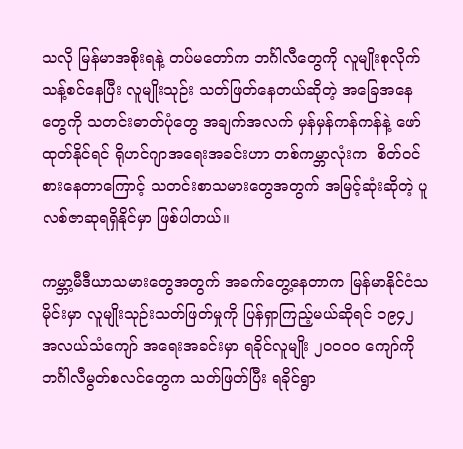သလို မြန်မာအစိုးရနဲ့ တပ်မတော်က ဘင်္ဂါလီတွေကို လူမျိုးစုလိုက် သန့်စင်နေပြီး လူမျိုးသုဉ်း သတ်ဖြတ်နေတယ်ဆိုတဲ့ အခြေအနေတွေကို သတင်းဓာတ်ပုံတွေ အချက်အလက် မှန်မှန်ကန်ကန်နဲ့ ဖော်ထုတ်နိုင်ရင် ရိုဟင်ဂျာအရေးအခင်းဟာ တစ်ကမ္ဘာလုံးက  စိတ်ဝင်စားနေတာကြောင့် သတင်းစာသမားတွေအတွက် အမြင့်ဆုံးဆိုတဲ့ ပူလစ်ဇာဆုရရှိနိုင်မှာ ဖြစ်ပါတယ်။

ကမ္ဘာ့မီဒီယာသမားတွေအတွက် အခက်တွေ့နေတာက မြန်မာနိုင်ငံသမိုင်းမှာ လူမျိုးသုဉ်းသတ်ဖြတ်မှုကို ပြန်ရှာကြည့်မယ်ဆိုရင် ၁၉၄၂ အလယ်သံကျော် အရေးအခင်းမှာ ရခိုင်လူမျိုး ၂၀၀၀၀ ကျော်ကို ဘင်္ဂါလီမွတ်စလင်တွေက သတ်ဖြတ်ပြီး ရခိုင်ရွာ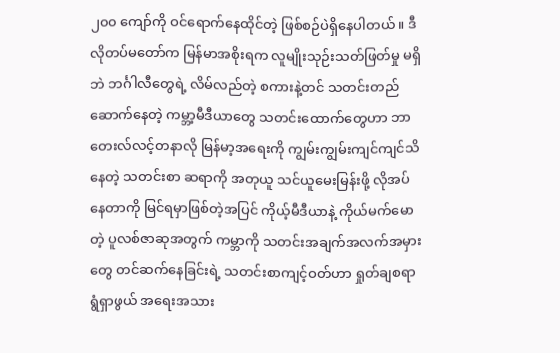၂၀၀ ကျော်ကို ဝင်ရောက်နေထိုင်တဲ့ ဖြစ်စဉ်ပဲရှိနေပါတယ်။ ဒီလိုတပ်မတော်က မြန်မာအစိုးရက လူမျိုးသုဉ်းသတ်ဖြတ်မှု မရှိဘဲ ဘင်္ဂါလီတွေရဲ့ လိမ်လည်တဲ့ စကားနဲ့တင် သတင်းတည်ဆောက်နေတဲ့ ကမ္ဘာ့မီဒီယာတွေ သတင်းထောက်တွေဟာ ဘာတေးလ်လင့်တနာလို မြန်မာ့အရေးကို ကျွမ်းကျွမ်းကျင်ကျင်သိနေတဲ့ သတင်းစာ ဆရာကို အတုယူ သင်ယူမေးမြန်းဖို့ လိုအပ်နေတာကို မြင်ရမှာဖြစ်တဲ့အပြင် ကိုယ့်မီဒီယာနဲ့ ကိုယ်မက်မောတဲ့ ပူလစ်ဇာဆုအတွက် ကမ္ဘာကို သတင်းအချက်အလက်အမှားတွေ တင်ဆက်နေခြင်းရဲ့ သတင်းစာကျင့်ဝတ်ဟာ ရှုတ်ချစရာရွံရှာဖွယ် အရေးအသား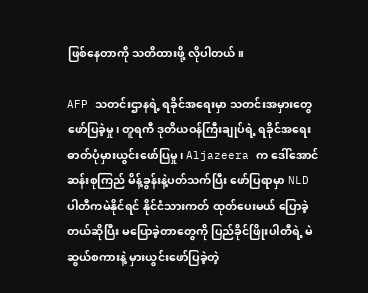ဖြစ်နေတာကို သတိထားဖို့ လိုပါတယ်။

AFP သတင်းဌာနရဲ့ ရခိုင်အရေးမှာ သတင်းအမှားတွေ ဖော်ပြခဲ့မှု၊ တူရကီ ဒုတိယဝန်ကြီးချုပ်ရဲ့ ရခိုင်အရေး ဓာတ်ပုံမှားယွင်းဖော်ပြမှု၊ Aljazeera က ဒေါ်အောင်ဆန်းစုကြည် မိန့်ခွန်းနဲ့ပတ်သက်ပြီး ဖော်ပြရာမှာ NLD ပါတီကမဲနိုင်ရင် နိုင်ငံသားကတ် ထုတ်ပေးမယ် ပြောခဲ့တယ်ဆိုပြီး မပြောခဲ့တာတွေကို ပြည်ခိုင်ဖြိုးပါတီရဲ့ မဲဆွယ်စကားနဲ့ မှားယွင်းဖော်ပြခဲ့တဲ့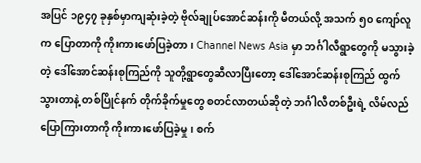အပြင် ၁၉၄၇ ခုနှစ်မှာကျဆုံးခဲ့တဲ့ ဗိုလ်ချုပ်အောင်ဆန်းကို မီတယ်လို့ အသက် ၅၀ ကျော်လူက ပြောတာကို ကိုးကားဖော်ပြခဲ့တာ၊ Channel News Asia မှာ ဘင်္ဂါလီရွာတွေကို မသွားခဲ့တဲ့ ဒေါ်အောင်ဆန်းစုကြည်ကို သူတို့ရွာတွေဆီလာပြီးတော့ ဒေါ်အောင်ဆန်းစုကြည် ထွက်သွားတာနဲ့ တစ်ပြိုင်နက် တိုက်ခိုက်မှုတွေ စတင်လာတယ်ဆိုတဲ့ ဘင်္ဂါလီတစ်ဦးရဲ့ လိမ်လည်ပြောကြားတာကို ကိုးကားဖော်ပြခဲ့မှု၊ စက်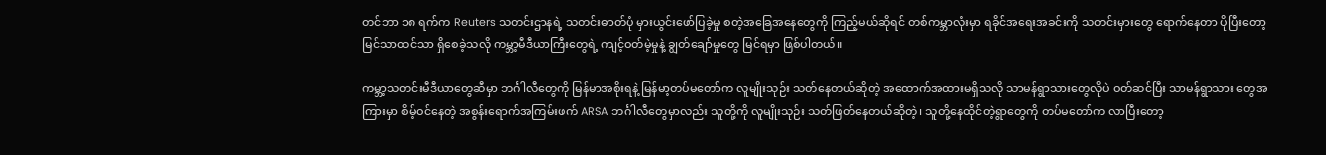တင်ဘာ ၁၈ ရက်က Reuters သတင်းဌာနရဲ့ သတင်းဓာတ်ပုံ မှားယွင်းဖော်ပြခဲ့မှု စတဲ့အခြေအနေတွေကို ကြည့်မယ်ဆိုရင် တစ်ကမ္ဘာလုံးမှာ ရခိုင်အရေးအခင်းကို သတင်းမှားတွေ ရောက်နေတာ ပိုပြီးတော့ မြင်သာထင်သာ ရှိစေခဲ့သလို ကမ္ဘာ့မီဒီယာကြီးတွေရဲ့ ကျင့်ဝတ်မဲ့မှုနဲ့ ချွတ်ချော်မှုတွေ မြင်ရမှာ ဖြစ်ပါတယ်။

ကမ္ဘာ့သတင်းမီဒီယာတွေဆီမှာ ဘင်္ဂါလီတွေကို မြန်မာအစိုးရနဲ့ မြန်မာ့တပ်မတော်က လူမျိုးသုဉ်း သတ်နေတယ်ဆိုတဲ့ အထောက်အထားမရှိသလို သာမန်ရွာသားတွေလိုပဲ ဝတ်ဆင်ပြီး သာမန်ရွာသား တွေအကြားမှာ စိမ့်ဝင်နေတဲ့ အစွန်းရောက်အကြမ်းဖက် ARSA ဘင်္ဂါလီတွေမှာလည်း သူတို့ကို လူမျိုးသုဉ်း သတ်ဖြတ်နေတယ်ဆိုတဲ့၊ သူတို့နေထိုင်တဲ့ရွာတွေကို တပ်မတော်က လာပြီးတော့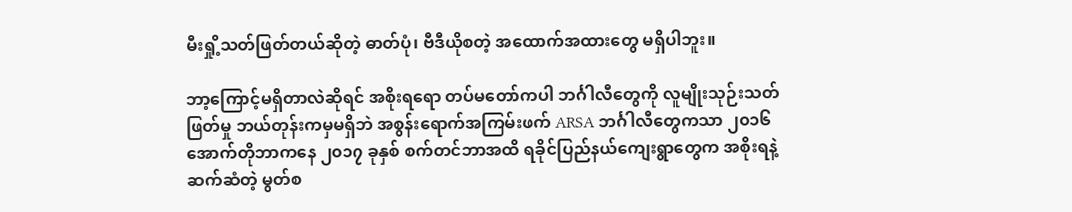မီးရှို့သတ်ဖြတ်တယ်ဆိုတဲ့ ဓာတ်ပုံ၊ ဗီဒီယိုစတဲ့ အထောက်အထားတွေ မရှိပါဘူး။

ဘာ့ကြောင့်မရှိတာလဲဆိုရင် အစိုးရရော တပ်မတော်ကပါ ဘင်္ဂါလီတွေကို လူမျိုးသုဉ်းသတ်ဖြတ်မှု ဘယ်တုန်းကမှမရှိဘဲ အစွန်းရောက်အကြမ်းဖက် ARSA ဘင်္ဂါလီတွေကသာ ၂၀၁၆ အောက်တိုဘာကနေ ၂၀၁၇ ခုနှစ် စက်တင်ဘာအထိ ရခိုင်ပြည်နယ်ကျေးရွာတွေက အစိုးရနဲ့ ဆက်ဆံတဲ့ မွတ်စ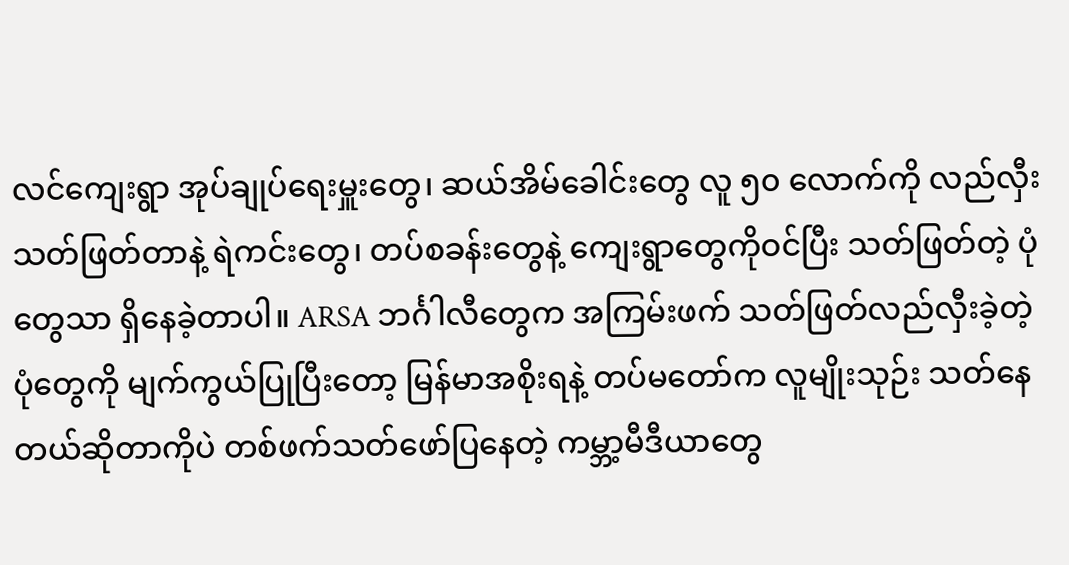လင်ကျေးရွာ အုပ်ချုပ်ရေးမှူးတွေ၊ ဆယ်အိမ်ခေါင်းတွေ လူ ၅၀ လောက်ကို လည်လှီးသတ်ဖြတ်တာနဲ့ ရဲကင်းတွေ၊ တပ်စခန်းတွေနဲ့ ကျေးရွာတွေကိုဝင်ပြီး သတ်ဖြတ်တဲ့ ပုံတွေသာ ရှိနေခဲ့တာပါ။ ARSA ဘင်္ဂါလီတွေက အကြမ်းဖက် သတ်ဖြတ်လည်လှီးခဲ့တဲ့ပုံတွေကို မျက်ကွယ်ပြုပြီးတော့ မြန်မာအစိုးရနဲ့ တပ်မတော်က လူမျိုးသုဉ်း သတ်နေတယ်ဆိုတာကိုပဲ တစ်ဖက်သတ်ဖော်ပြနေတဲ့ ကမ္ဘာ့မီဒီယာတွေ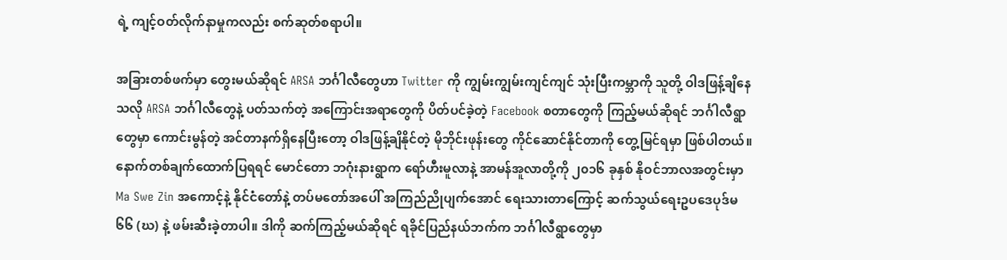ရဲ့ ကျင့်ဝတ်လိုက်နာမှုကလည်း စက်ဆုတ်စရာပါ။

အခြားတစ်ဖက်မှာ တွေးမယ်ဆိုရင် ARSA ဘင်္ဂါလီတွေဟာ Twitter ကို ကျွမ်းကျွမ်းကျင်ကျင် သုံးပြီးကမ္ဘာကို သူတို့ ဝါဒဖြန့်ချိနေသလို ARSA ဘင်္ဂါလီတွေနဲ့ ပတ်သက်တဲ့ အကြောင်းအရာတွေကို ပိတ်ပင်ခဲ့တဲ့ Facebook စတာတွေကို ကြည့်မယ်ဆိုရင် ဘင်္ဂါလီရွာတွေမှာ ကောင်းမွန်တဲ့ အင်တာနက်ရှိနေပြီးတော့ ဝါဒဖြန့်ချိနိုင်တဲ့ မိုဘိုင်းဖုန်းတွေ ကိုင်ဆောင်နိုင်တာကို တွေ့မြင်ရမှာ ဖြစ်ပါတယ်။ နောက်တစ်ချက်ထောက်ပြရရင် မောင်တော ဘဂုံးနားရွာက ရော်ဟီးမူလာနဲ့ အာမန်အူလာတို့ကို ၂၀၁၆ ခုနှစ် နိုဝင်ဘာလအတွင်းမှာ Ma Swe Zin အကောင့်နဲ့ နိုင်ငံတော်နဲ့ တပ်မတော်အပေါ် အကြည်ညိုပျက်အောင် ရေးသားတာကြောင့် ဆက်သွယ်ရေးဥပဒေပုဒ်မ ၆၆ (ဃ) နဲ့ ဖမ်းဆီးခဲ့တာပါ။ ဒါကို ဆက်ကြည့်မယ်ဆိုရင် ရခိုင်ပြည်နယ်ဘက်က ဘင်္ဂါလီရွာတွေမှာ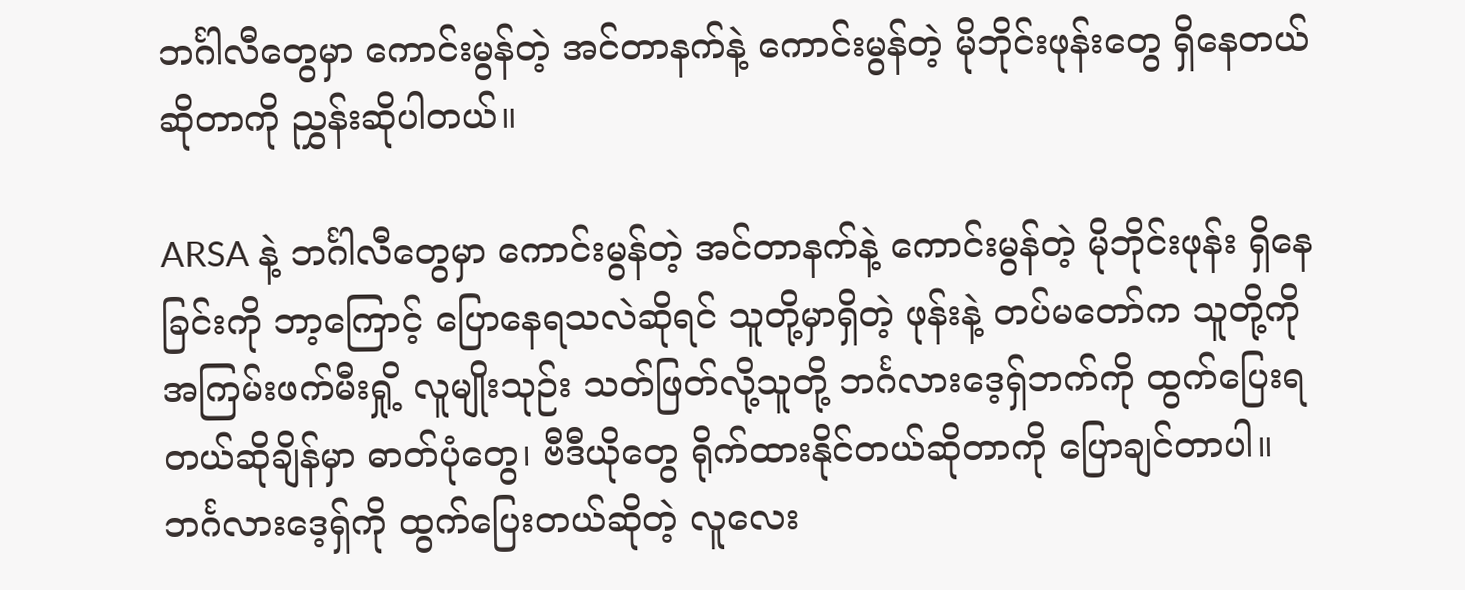ဘင်္ဂါလီတွေမှာ ကောင်းမွန်တဲ့ အင်တာနက်နဲ့ ကောင်းမွန်တဲ့ မိုဘိုင်းဖုန်းတွေ ရှိနေတယ်ဆိုတာကို ညွှန်းဆိုပါတယ်။

ARSA နဲ့ ဘင်္ဂါလီတွေမှာ ကောင်းမွန်တဲ့ အင်တာနက်နဲ့ ကောင်းမွန်တဲ့ မိုဘိုင်းဖုန်း ရှိနေခြင်းကို ဘာ့ကြောင့် ပြောနေရသလဲဆိုရင် သူတို့မှာရှိတဲ့ ဖုန်းနဲ့ တပ်မတော်က သူတို့ကို အကြမ်းဖက်မီးရှို့ လူမျိုးသုဉ်း သတ်ဖြတ်လို့သူတို့ ဘင်္ဂလားဒေ့ရှ်ဘက်ကို ထွက်ပြေးရတယ်ဆိုချိန်မှာ ဓာတ်ပုံတွေ၊ ဗီဒီယိုတွေ ရိုက်ထားနိုင်တယ်ဆိုတာကို ပြောချင်တာပါ။ ဘင်္ဂလားဒေ့ရှ်ကို ထွက်ပြေးတယ်ဆိုတဲ့ လူလေး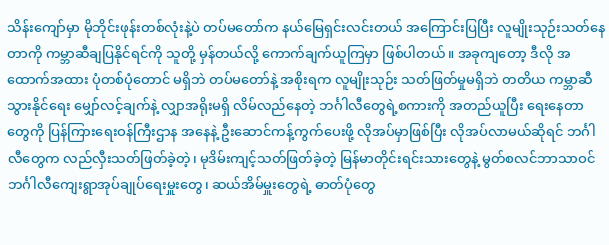သိန်းကျော်မှာ မိုဘိုင်းဖုန်းတစ်လုံးနဲ့ပဲ တပ်မတော်က နယ်မြေရှင်းလင်းတယ် အကြောင်းပြပြီး လူမျိုးသုဉ်းသတ်နေတာကို ကမ္ဘာဆီချပြနိုင်ရင်ကို သူတို့ မှန်တယ်လို့ ကောက်ချက်ယူကြမှာ ဖြစ်ပါတယ်။ အခုကျတော့ ဒီလို အထောက်အထား ပုံတစ်ပုံတောင် မရှိဘဲ တပ်မတော်နဲ့ အစိုးရက လူမျိုးသုဉ်း သတ်ဖြတ်မှုမရှိဘဲ တတိယ ကမ္ဘာဆီသွားနိုင်ရေး မျှော်လင့်ချက်နဲ့ လျှာအရိုးမရှိ လိမ်လည်နေတဲ့ ဘင်္ဂါလီတွေရဲ့စကားကို အတည်ယူပြီး ရေးနေတာတွေကို ပြန်ကြားရေးဝန်ကြီးဌာန အနေနဲ့ ဦးဆောင်ကန့်ကွက်ပေးဖို့ လိုအပ်မှာဖြစ်ပြီး လိုအပ်လာမယ်ဆိုရင် ဘင်္ဂါလီတွေက လည်လှီးသတ်ဖြတ်ခဲ့တဲ့၊ မုဒိမ်းကျင့်သတ်ဖြတ်ခဲ့တဲ့ မြန်မာတိုင်းရင်းသားတွေနဲ့ မွတ်စလင်ဘာသာဝင် ဘင်္ဂါလီကျေးရွာအုပ်ချုပ်ရေးမှူးတွေ၊ ဆယ်အိမ်မှူးတွေရဲ့ ဓာတ်ပုံတွေ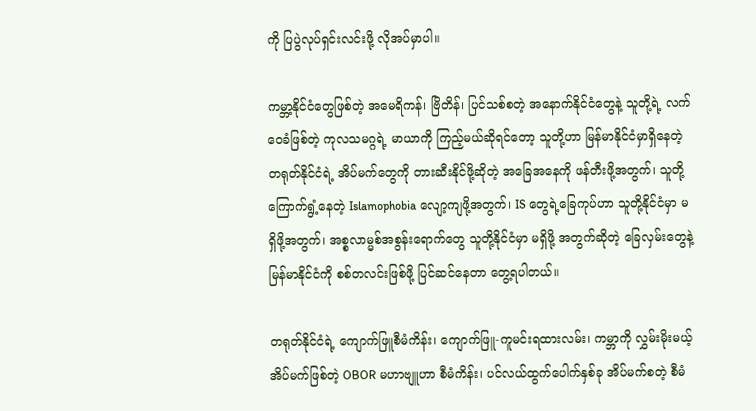ကို ပြပွဲလုပ်ရှင်းလင်းဖို့ လိုအပ်မှာပါ။

ကမ္ဘာ့နိုင်ငံတွေဖြစ်တဲ့ အမေရိကန်၊ ဗြိတိန်၊ ပြင်သစ်စတဲ့ အနောက်နိုင်ငံတွေနဲ့ သူတို့ရဲ့ လက်ဝေခံဖြစ်တဲ့ ကုလသမဂ္ဂရဲ့ မာယာကို ကြည့်မယ်ဆိုရင်တော့ သူတို့ဟာ မြန်မာနိုင်ငံမှာရှိနေတဲ့ တရုတ်နိုင်ငံရဲ့ အိပ်မက်တွေကို တားဆီးနိုင်ဖို့ဆိုတဲ့ အခြေအနေကို ဖန်တီးဖို့အတွက်၊ သူတို့ကြောက်ရွံ့နေတဲ့ Islamophobia လျော့ကျဖို့အတွက်၊ IS တွေရဲ့ခြေကုပ်ဟာ သူတို့နိုင်ငံမှာ မရှိဖို့အတွက်၊ အစ္စလာမ္မစ်အစွန်းရောက်တွေ သူတို့နိုင်ငံမှာ မရှိဖို့ အတွက်ဆိုတဲ့ ခြေလှမ်းတွေနဲ့ မြန်မာနိုင်ငံကို စစ်တလင်းဖြစ်ဖို့ ပြင်ဆင်နေတာ တွေ့ရပါတယ်။

တရုတ်နိုင်ငံရဲ့ ကျောက်ဖြူစီမံကိန်း၊ ကျောက်ဖြူ-ကူမင်းရထားလမ်း၊ ကမ္ဘာကို လွှမ်းမိုးမယ့် အိပ်မက်ဖြစ်တဲ့ OBOR မဟာဗျူဟာ စီမံကိန်း၊ ပင်လယ်ထွက်ပေါက်နှစ်ခု အိပ်မက်စတဲ့ စီမံ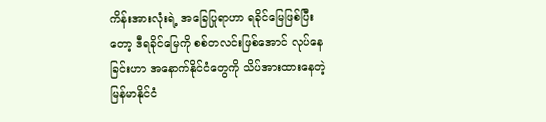ကိန်းအားလုံးရဲ့ အခြေပြုရာဟာ ရခိုင်မြေဖြစ်ပြီးတော့ ဒီရခိုင်မြေကို စစ်တလင်းဖြစ်အောင် လုပ်နေခြင်းဟာ အနောက်နိုင်ငံတွေကို သိပ်အားထားနေတဲ့ မြန်မာနိုင်ငံ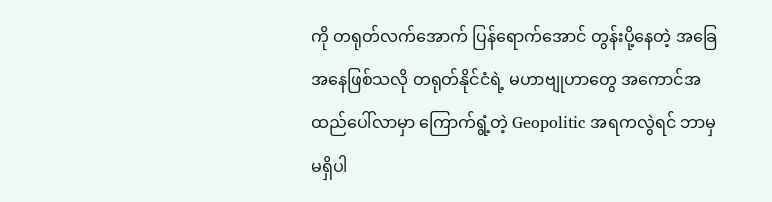ကို တရုတ်လက်အောက် ပြန်ရောက်အောင် တွန်းပို့နေတဲ့ အခြေအနေဖြစ်သလို တရုတ်နိုင်ငံရဲ့ မဟာဗျုဟာတွေ အကောင်အထည်ပေါ်လာမှာ ကြောက်ရွံ့တဲ့ Geopolitic အရကလွဲရင် ဘာမှမရှိပါ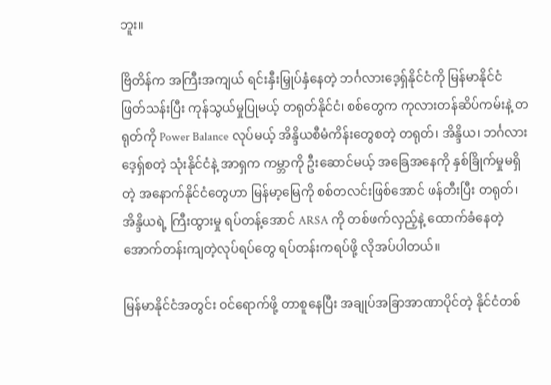ဘူး။

ဗြိတိန်က အကြီးအကျယ် ရင်းနှီးမြှုပ်နှံနေတဲ့ ဘင်္ဂလားဒေ့ရှ်နိုင်ငံကို မြန်မာနိုင်ငံ ဖြတ်သန်းပြီး ကုန်သွယ်မှုပြုမယ့် တရုတ်နိုင်ငံ၊ စစ်တွေက ကုလားတန်ဆိပ်ကမ်းနဲ့ တရုတ်ကို Power Balance လုပ်မယ့် အိန္ဒိယစီမံကိန်းတွေစတဲ့ တရုတ်၊ အိန္ဒိယ၊ ဘင်္ဂလားဒေ့ရှ်စတဲ့ သုံးနိုင်ငံနဲ့ အာရှက ကမ္ဘာကို ဦးဆောင်မယ့် အခြေအနေကို နှစ်ခြိုက်မှုမရှိတဲ့ အနောက်နိုင်ငံတွေဟာ မြန်မာ့မြေကို စစ်တလင်းဖြစ်အောင် ဖန်တီးပြီး တရုတ်၊ အိန္ဒိယရဲ့ ကြီးထွားမှု ရပ်တန့်အောင် ARSA ကို တစ်ဖက်လှည့်နဲ့ ထောက်ခံနေတဲ့ အောက်တန်းကျတဲ့လုပ်ရပ်တွေ ရပ်တန်းကရပ်ဖို့ လိုအပ်ပါတယ်။

မြန်မာနိုင်ငံအတွင်း ဝင်ရောက်ဖို့ တာစူနေပြီး အချုပ်အခြာအာဏာပိုင်တဲ့ နိုင်ငံတစ်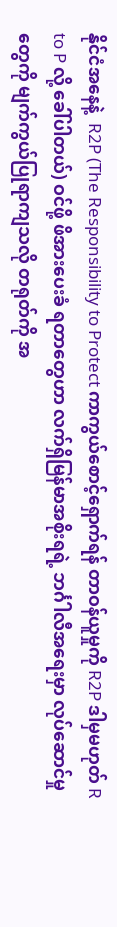နိုင်ငံအနေနဲ့  R2P (The Responsibility to Protect ကာကွယ်စောင့်ရှောက်ရန် တာဝန်ယူမှုကို R2P ဒါမှမဟုတ် R to P လို့ ခေါ်ပါတယ်) ဝင်ဖို့ ဖိအားပေးခံ ရတာတွေဟာ လက်ရှိမြန်မာအစိုးရရဲ့ ဘင်္ဂါလီအရေးမှာ လုပ်ဆောင်မှုတွေကို မျက်ကွယ်ပြုရာကျသလို တရုတ်ကို အ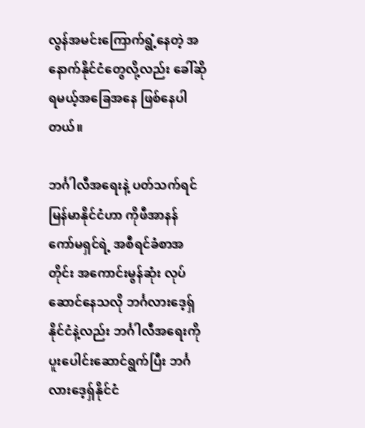လွန်အမင်းကြောက်ရွံ့နေတဲ့ အနောက်နိုင်ငံတွေလို့လည်း ခေါ်ဆိုရမယ့်အခြေအနေ ဖြစ်နေပါတယ်။

ဘင်္ဂါလီအရေးနဲ့ ပတ်သက်ရင် မြန်မာနိုင်ငံဟာ ကိုဖီအာနန် ကော်မရှင်ရဲ့ အစီရင်ခံစာအတိုင်း အကောင်းမွန်ဆုံး လုပ်ဆောင်နေသလို ဘင်္ဂလားဒေ့ရှ်နိုင်ငံနဲ့လည်း ဘင်္ဂါလီအရေးကို ပူးပေါင်းဆောင်ရွက်ပြီး ဘင်္ဂလားဒေ့ရှ်နိုင်ငံ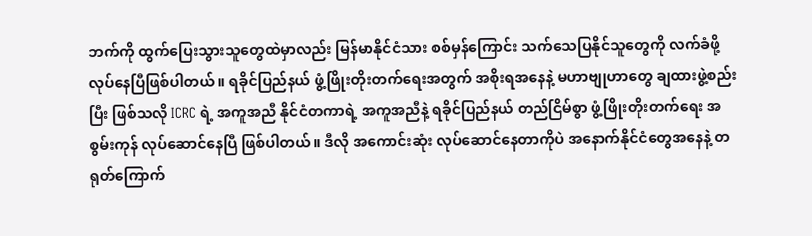ဘက်ကို ထွက်ပြေးသွားသူတွေထဲမှာလည်း မြန်မာနိုင်ငံသား စစ်မှန်ကြောင်း သက်သေပြနိုင်သူတွေကို လက်ခံဖို့ လုပ်နေပြီဖြစ်ပါတယ်။ ရခိုင်ပြည်နယ် ဖွံ့ဖြိုးတိုးတက်ရေးအတွက် အစိုးရအနေနဲ့ မဟာဗျုဟာတွေ ချထားဖွဲ့စည်းပြီး ဖြစ်သလို ICRC ရဲ့ အကူအညီ နိုင်ငံတကာရဲ့ အကူအညီနဲ့ ရခိုင်ပြည်နယ် တည်ငြိမ်စွာ ဖွံ့ဖြိုးတိုးတက်ရေး အစွမ်းကုန် လုပ်ဆောင်နေပြီ ဖြစ်ပါတယ်။ ဒီလို အကောင်းဆုံး လုပ်ဆောင်နေတာကိုပဲ အနောက်နိုင်ငံတွေအနေနဲ့ တရုတ်ကြောက်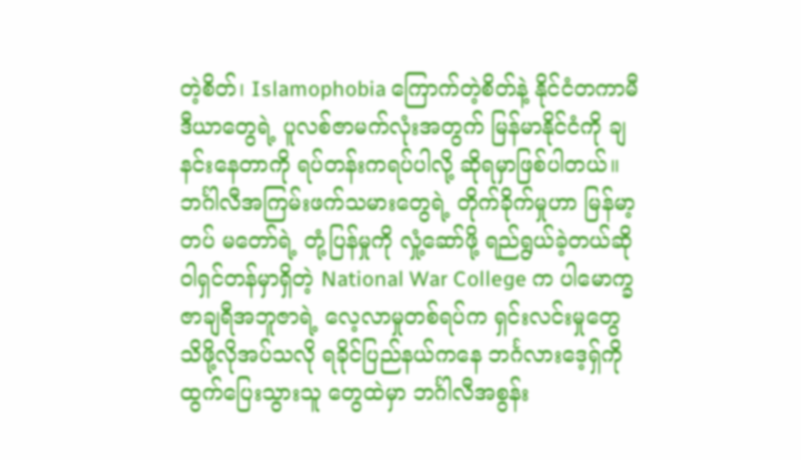တဲ့စိတ်၊ Islamophobia ကြောက်တဲ့စိတ်နဲ့ နိုင်ငံတကာမီဒီယာတွေရဲ့ ပူလစ်ဇာမက်လုံးအတွက် မြန်မာနိုင်ငံကို ချနင်းနေတာကို ရပ်တန်းကရပ်ပါလို့ ဆိုရမှာဖြစ်ပါတယ်။ ဘင်္ဂါလီအကြမ်းဖက်သမားတွေရဲ့ တိုက်ခိုက်မှုဟာ မြန်မာ့တပ် မတော်ရဲ့ တုံ့ပြန်မှုကို လှုံ့ဆော်ဖို့ ရည်ရွယ်ခဲ့တယ်ဆို ဝါရှင်တန်မှာရှိတဲ့ National War College က ပါမောက္ခ ဇာချရီအဘူဇာရဲ့ လေ့လာမှုတစ်ရပ်က ရှင်းလင်းမှုတွေ သိဖို့လိုအပ်သလို ရခိုင်ပြည်နယ်ကနေ ဘင်္ဂလားဒေ့ရှ်ကို ထွက်ပြေးသွားသူ တွေထဲမှာ ဘင်္ဂါလီအစွန်း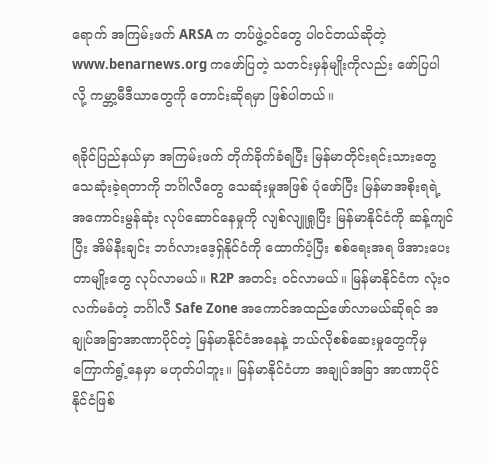ရောက် အကြမ်းဖက် ARSA က တပ်ဖွဲ့ဝင်တွေ ပါဝင်တယ်ဆိုတဲ့ www.benarnews.org ကဖော်ပြတဲ့ သတင်းမှန်မျိုးကိုလည်း ဖော်ပြပါလို့ ကမ္ဘာ့မီဒီယာတွေကို တောင်းဆိုရမှာ ဖြစ်ပါတယ်။

ရခိုင်ပြည်နယ်မှာ အကြမ်းဖက် တိုက်ခိုက်ခံရပြီး မြန်မာတိုင်းရင်းသားတွေ သေဆုံးခဲ့ရတာကို ဘင်္ဂါလီတွေ သေဆုံးမှုအဖြစ် ပုံဖော်ပြီး မြန်မာအစိုးရရဲ့ အကောင်းမွန်ဆုံး လုပ်ဆောင်နေမှုကို လျစ်လျူရှုပြီး မြန်မာနိုင်ငံကို ဆန့်ကျင်ပြီး အိမ်နီးချင်း ဘင်္ဂလားဒေ့ရှ်နိုင်ငံကို ထောက်ပံ့ပြီး စစ်ရေးအရ ဖိအားပေးတာမျိုးတွေ လုပ်လာမယ်။ R2P အတင်း ဝင်လာမယ်။ မြန်မာနိုင်ငံက လုံးဝလက်မခံတဲ့ ဘင်္ဂါလီ Safe Zone အကောင်အထည်ဖော်လာမယ်ဆိုရင် အချုပ်အခြာအာဏာပိုင်တဲ့ မြန်မာနိုင်ငံအနေနဲ့ ဘယ်လိုစစ်ဆေးမှုတွေကိုမှ ကြောက်ရွံ့နေမှာ မဟုတ်ပါဘူး။ မြန်မာနိုင်ငံဟာ အချုပ်အခြာ အာဏာပိုင်နိုင်ငံဖြစ်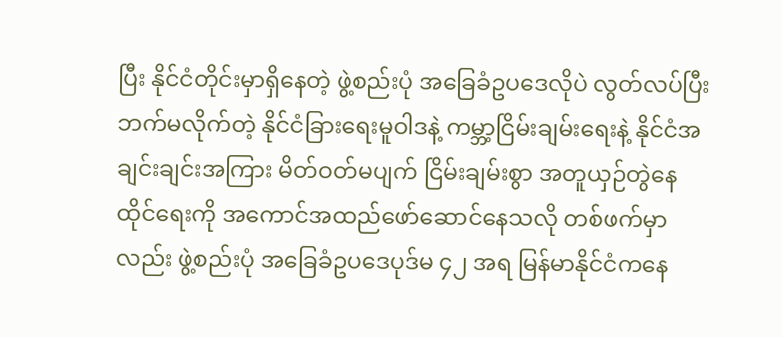ပြီး နိုင်ငံတိုင်းမှာရှိနေတဲ့ ဖွဲ့စည်းပုံ အခြေခံဥပဒေလိုပဲ လွတ်လပ်ပြီး ဘက်မလိုက်တဲ့ နိုင်ငံခြားရေးမူဝါဒနဲ့ ကမ္ဘာ့ငြိမ်းချမ်းရေးနဲ့ နိုင်ငံအချင်းချင်းအကြား မိတ်ဝတ်မပျက် ငြိမ်းချမ်းစွာ အတူယှဉ်တွဲနေထိုင်ရေးကို အကောင်အထည်ဖော်ဆောင်နေသလို တစ်ဖက်မှာလည်း ဖွဲ့စည်းပုံ အခြေခံဥပဒေပုဒ်မ ၄၂ အရ မြန်မာနိုင်ငံကနေ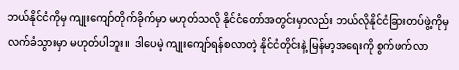ဘယ်နိုင်ငံကိုမှ ကျုးကျော်တိုက်ခိုက်မှာ မဟုတ်သလို နိုင်ငံတော်အတွင်းမှာလည်း ဘယ်လိုနိုင်ငံခြားတပ်ဖွဲ့ကိုမှ လက်ခံသွားမှာ မဟုတ်ပါဘူး။  ဒါပေမဲ့ ကျုးကျော်ရန်စလာတဲ့ နိုင်ငံတိုင်းနဲ့ မြန်မာ့အရေးကို စွက်ဖက်လာ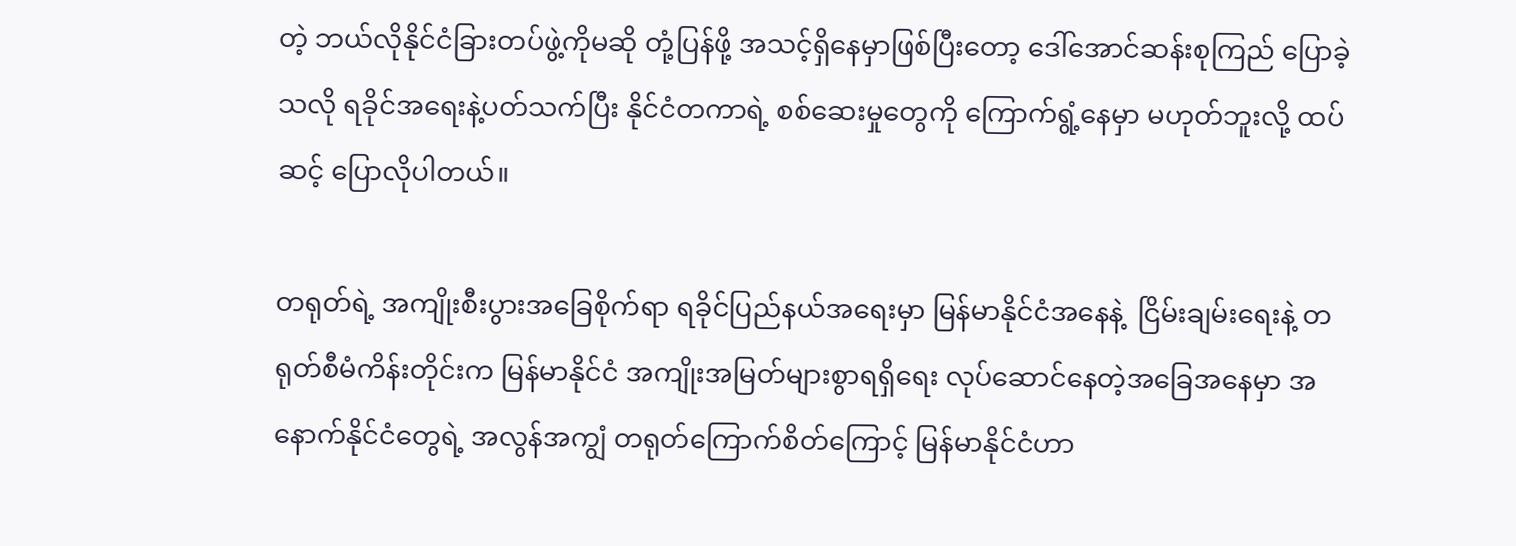တဲ့ ဘယ်လိုနိုင်ငံခြားတပ်ဖွဲ့ကိုမဆို တုံ့ပြန်ဖို့ အသင့်ရှိနေမှာဖြစ်ပြီးတော့ ဒေါ်အောင်ဆန်းစုကြည် ပြောခဲ့သလို ရခိုင်အရေးနဲ့ပတ်သက်ပြီး နိုင်ငံတကာရဲ့ စစ်ဆေးမှုတွေကို ကြောက်ရွံ့နေမှာ မဟုတ်ဘူးလို့ ထပ်ဆင့် ပြောလိုပါတယ်။

တရုတ်ရဲ့ အကျိုးစီးပွားအခြေစိုက်ရာ ရခိုင်ပြည်နယ်အရေးမှာ မြန်မာနိုင်ငံအနေနဲ့  ငြိမ်းချမ်းရေးနဲ့ တရုတ်စီမံကိန်းတိုင်းက မြန်မာနိုင်ငံ အကျိုးအမြတ်များစွာရရှိရေး လုပ်ဆောင်နေတဲ့အခြေအနေမှာ အနောက်နိုင်ငံတွေရဲ့ အလွန်အကျွံ တရုတ်ကြောက်စိတ်ကြောင့် မြန်မာနိုင်ငံဟာ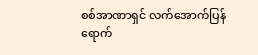စစ်အာဏာရှင် လက်အောက်ပြန်ရောက်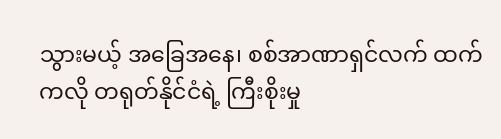သွားမယ့် အခြေအနေ၊ စစ်အာဏာရှင်လက် ထက်ကလို တရုတ်နိုင်ငံရဲ့ ကြီးစိုးမှု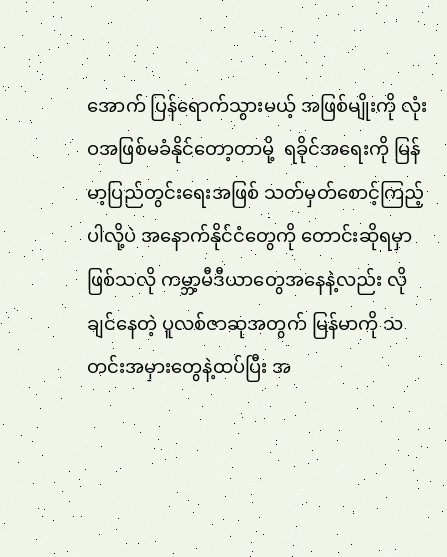အောက် ပြန်ရောက်သွားမယ့် အဖြစ်မျိုးကို လုံးဝအဖြစ်မခံနိုင်တော့တာမို့  ရခိုင်အရေးကို မြန်မာ့ပြည်တွင်းရေးအဖြစ် သတ်မှတ်စောင့်ကြည့်ပါလို့ပဲ အနောက်နိုင်ငံတွေကို တောင်းဆိုရမှာဖြစ်သလို ကမ္ဘာ့မီဒီယာတွေအနေနဲ့လည်း လိုချင်နေတဲ့ ပူလစ်ဇာဆုအတွက် မြန်မာကို သတင်းအမှားတွေနဲ့ထပ်ပြီး အ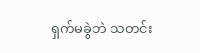ရှက်မခွဲဘဲ သတင်း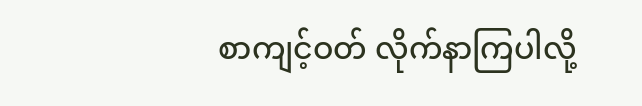စာကျင့်ဝတ် လိုက်နာကြပါလို့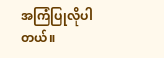အကြံပြုလိုပါတယ်။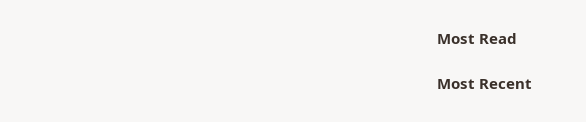Most Read

Most Recent